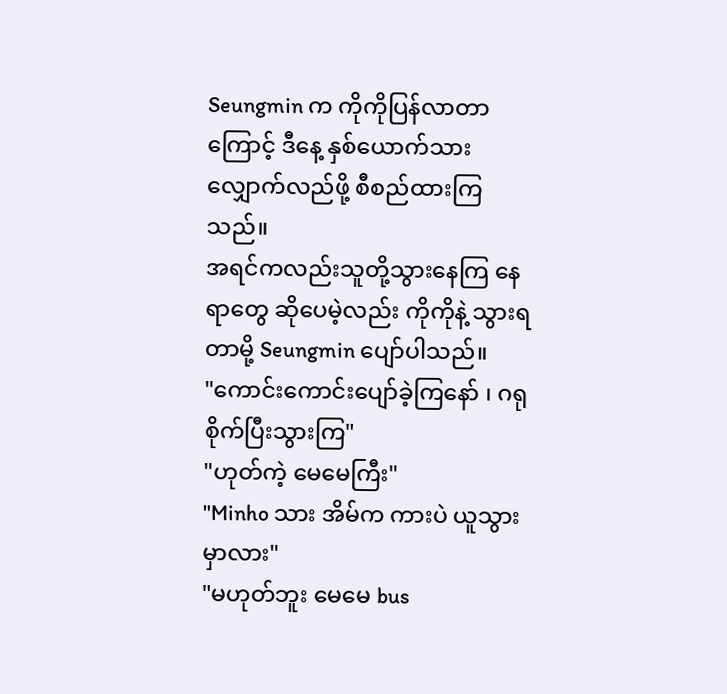Seungmin က ကိုကိုပြန်လာတာကြောင့် ဒီနေ့ နှစ်ယောက်သား လျှောက်လည်ဖို့ စီစည်ထားကြသည်။
အရင်ကလည်းသူတို့သွားနေကြ နေရာတွေ ဆိုပေမဲ့လည်း ကိုကိုနဲ့ သွားရတာမို့ Seungmin ပျော်ပါသည်။
"ကောင်းကောင်းပျော်ခဲ့ကြနော် ၊ ဂရုစိုက်ပြီးသွားကြ"
"ဟုတ်ကဲ့ မေမေကြီး"
"Minho သား အိမ်က ကားပဲ ယူသွားမှာလား"
"မဟုတ်ဘူး မေမေ bus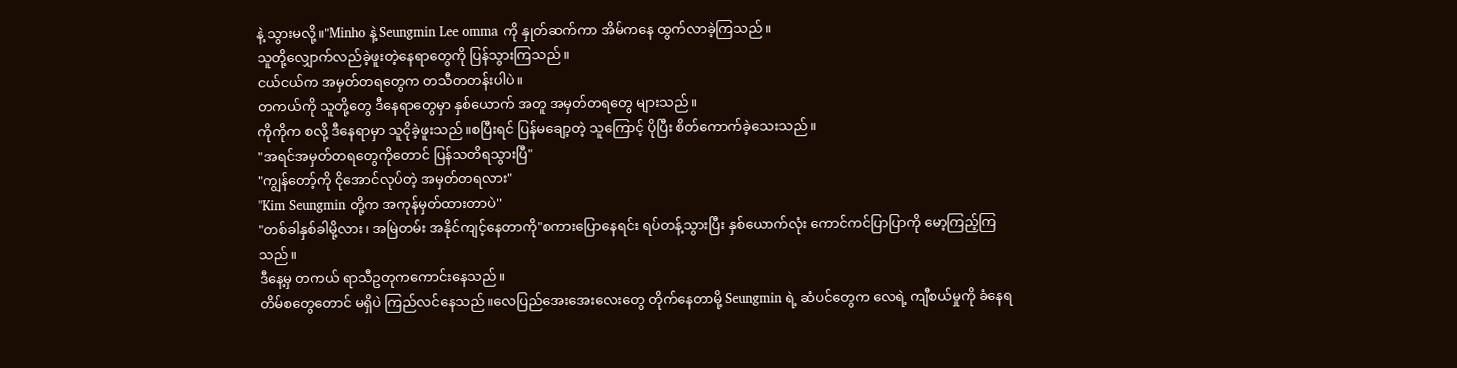နဲ့ သွားမလို့။"Minho နဲ့ Seungmin Lee omma ကို နှုတ်ဆက်ကာ အိမ်ကနေ ထွက်လာခဲ့ကြသည်။
သူတို့လျှောက်လည်ခဲ့ဖူးတဲ့နေရာတွေကို ပြန်သွားကြသည်။
ငယ်ငယ်က အမှတ်တရတွေက တသီတတန်းပါပဲ။
တကယ်ကို သူတို့တွေ ဒီနေရာတွေမှာ နှစ်ယောက် အတူ အမှတ်တရတွေ များသည်။
ကိုကိုက စလို့ ဒီနေရာမှာ သူငိုခဲ့ဖူးသည်။စပြီးရင် ပြန်မချော့တဲ့ သူကြောင့် ပိုပြီး စိတ်ကောက်ခဲ့သေးသည်။
"အရင်အမှတ်တရတွေကိုတောင် ပြန်သတိရသွားပြီ"
"ကျွန်တော့်ကို ငိုအောင်လုပ်တဲ့ အမှတ်တရလား"
"Kim Seungmin တို့က အကုန်မှတ်ထားတာပဲ''
"တစ်ခါနှစ်ခါမို့လား၊ အမြဲတမ်း အနိုင်ကျင့်နေတာကို"စကားပြောနေရင်း ရပ်တန့်သွားပြီး နှစ်ယောက်လုံး ကောင်ကင်ပြာပြာကို မော့ကြည့်ကြသည်။
ဒီနေ့မှ တကယ် ရာသီဥတုကကောင်းနေသည်။
တိမ်စတွေတောင် မရှိပဲ ကြည်လင်နေသည်။လေပြည်အေးအေးလေးတွေ တိုက်နေတာမို့ Seungmin ရဲ့ ဆံပင်တွေက လေရဲ့ ကျီစယ်မှုကို ခံနေရ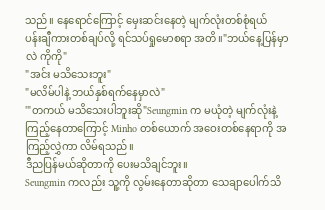သည်။ နေရောင်ကြောင့် မှေးဆင်းနေတဲ့ မျက်လုံးတစ်စုံရယ်
ပန်းချီကားတစ်ချပ်လို့ ရင်သပ်ရှုမောစရာ အတိ။"ဘယ်နေ့ပြန်မှာလဲ ကိုကို"
"အင်း မသိသေးဘူး"
"မလိမ်ပါနဲ့ ဘယ်နှစ်ရက်နေမှာလဲ"
'"တကယ် မသိသေးပါဘူးဆို"Seungmin က မယုံတဲ့ မျက်လုံးနဲ့ကြည့်နေတာကြောင့် Minho တစ်ယောက် အဝေးတစ်နေရာကို အကြည့်လွှဲကာ လိမ်ရသည်။
ဒီညပြန်မယ်ဆိုတာကို ပေးမသိချင်ဘူး။
Seungmin ကလည်း သူ့ကို လွမ်းနေတာဆိုတာ သေချာပေါက်သိ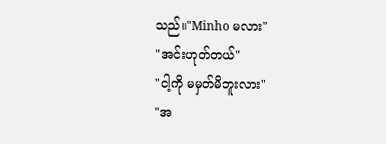သည်။"Minho မလား"
"အင်းဟုတ်တယ်"
"ငါ့ကို မမှတ်မိဘူးလား"
"အ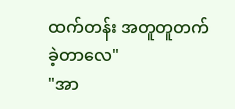ထက်တန်း အတူတူတက်ခဲ့တာလေ"
"အာ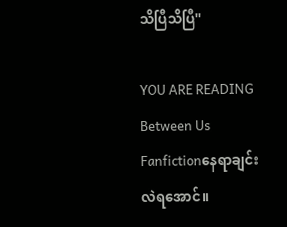သိပြီသိပြီ''

YOU ARE READING
Between Us
Fanfictionနေရာချင်းလဲရအောင်။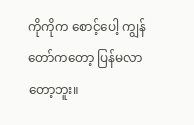ကိုကိုက စောင့်ပေါ့ ကျွန်တော်ကတော့ ပြန်မလာတော့ဘူး။